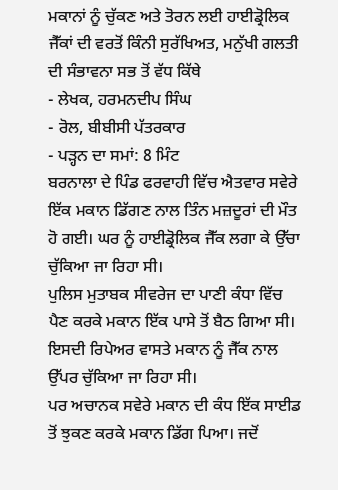ਮਕਾਨਾਂ ਨੂੰ ਚੁੱਕਣ ਅਤੇ ਤੋਰਨ ਲਈ ਹਾਈਡ੍ਰੋਲਿਕ ਜੈੱਕਾਂ ਦੀ ਵਰਤੋਂ ਕਿੰਨੀ ਸੁਰੱਖਿਅਤ, ਮਨੁੱਖੀ ਗਲਤੀ ਦੀ ਸੰਭਾਵਨਾ ਸਭ ਤੋਂ ਵੱਧ ਕਿੱਥੇ
- ਲੇਖਕ, ਹਰਮਨਦੀਪ ਸਿੰਘ
- ਰੋਲ, ਬੀਬੀਸੀ ਪੱਤਰਕਾਰ
- ਪੜ੍ਹਨ ਦਾ ਸਮਾਂ: 8 ਮਿੰਟ
ਬਰਨਾਲਾ ਦੇ ਪਿੰਡ ਫਰਵਾਹੀ ਵਿੱਚ ਐਤਵਾਰ ਸਵੇਰੇ ਇੱਕ ਮਕਾਨ ਡਿੱਗਣ ਨਾਲ ਤਿੰਨ ਮਜ਼ਦੂਰਾਂ ਦੀ ਮੌਤ ਹੋ ਗਈ। ਘਰ ਨੂੰ ਹਾਈਡ੍ਰੋਲਿਕ ਜੈੱਕ ਲਗਾ ਕੇ ਉੱਚਾ ਚੁੱਕਿਆ ਜਾ ਰਿਹਾ ਸੀ।
ਪੁਲਿਸ ਮੁਤਾਬਕ ਸੀਵਰੇਜ ਦਾ ਪਾਣੀ ਕੰਧਾ ਵਿੱਚ ਪੈਣ ਕਰਕੇ ਮਕਾਨ ਇੱਕ ਪਾਸੇ ਤੋਂ ਬੈਠ ਗਿਆ ਸੀ। ਇਸਦੀ ਰਿਪੇਅਰ ਵਾਸਤੇ ਮਕਾਨ ਨੂੰ ਜੈੱਕ ਨਾਲ ਉੱਪਰ ਚੁੱਕਿਆ ਜਾ ਰਿਹਾ ਸੀ।
ਪਰ ਅਚਾਨਕ ਸਵੇਰੇ ਮਕਾਨ ਦੀ ਕੰਧ ਇੱਕ ਸਾਈਡ ਤੋਂ ਝੁਕਣ ਕਰਕੇ ਮਕਾਨ ਡਿੱਗ ਪਿਆ। ਜਦੋਂ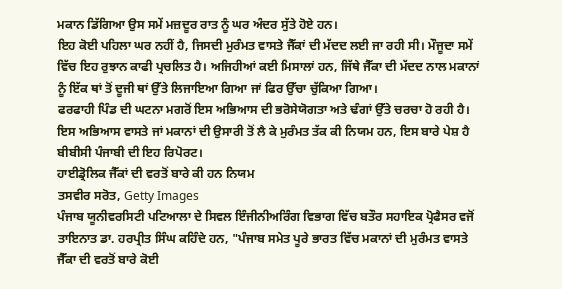ਮਕਾਨ ਡਿੱਗਿਆ ਉਸ ਸਮੇਂ ਮਜ਼ਦੂਰ ਰਾਤ ਨੂੰ ਘਰ ਅੰਦਰ ਸੁੱਤੇ ਹੋਏ ਹਨ।
ਇਹ ਕੋਈ ਪਹਿਲਾ ਘਰ ਨਹੀਂ ਹੈ, ਜਿਸਦੀ ਮੁਰੰਮਤ ਵਾਸਤੇ ਜੈੱਕਾਂ ਦੀ ਮੱਦਦ ਲਈ ਜਾ ਰਹੀ ਸੀ। ਮੌਜੂਦਾ ਸਮੇਂ ਵਿੱਚ ਇਹ ਰੁਝਾਨ ਕਾਫੀ ਪ੍ਰਚਲਿਤ ਹੈ। ਅਜਿਹੀਆਂ ਕਈ ਮਿਸਾਲਾਂ ਹਨ, ਜਿੱਥੇ ਜੈੱਕਾ ਦੀ ਮੱਦਦ ਨਾਲ ਮਕਾਨਾਂ ਨੂੰ ਇੱਕ ਥਾਂ ਤੋਂ ਦੂਜੀ ਥਾਂ ਉੱਤੇ ਲਿਜਾਇਆ ਗਿਆ ਜਾਂ ਫਿਰ ਉੱਚਾ ਚੁੱਕਿਆ ਗਿਆ।
ਫਰਫਾਹੀ ਪਿੰਡ ਦੀ ਘਟਨਾ ਮਗਰੋਂ ਇਸ ਅਭਿਆਸ ਦੀ ਭਰੋਸੇਯੋਗਤਾ ਅਤੇ ਢੰਗਾਂ ਉੱਤੇ ਚਰਚਾ ਹੋ ਰਹੀ ਹੈ।
ਇਸ ਅਭਿਆਸ ਵਾਸਤੇ ਜਾਂ ਮਕਾਨਾਂ ਦੀ ਉਸਾਰੀ ਤੋਂ ਲੈ ਕੇ ਮੁਰੰਮਤ ਤੱਕ ਕੀ ਨਿਯਮ ਹਨ, ਇਸ ਬਾਰੇ ਪੇਸ਼ ਹੈ ਬੀਬੀਸੀ ਪੰਜਾਬੀ ਦੀ ਇਹ ਰਿਪੋਰਟ।
ਹਾਈਡ੍ਰੋਲਿਕ ਜੈੱਕਾਂ ਦੀ ਵਰਤੋਂ ਬਾਰੇ ਕੀ ਹਨ ਨਿਯਮ
ਤਸਵੀਰ ਸਰੋਤ, Getty Images
ਪੰਜਾਬ ਯੂਨੀਵਰਸਿਟੀ ਪਟਿਆਲਾ ਦੇ ਸਿਵਲ ਇੰਜੀਨੀਅਰਿੰਗ ਵਿਭਾਗ ਵਿੱਚ ਬਤੌਰ ਸਹਾਇਕ ਪ੍ਰੋਫੈਸਰ ਵਜੋਂ ਤਾਇਨਾਤ ਡਾ. ਹਰਪ੍ਰੀਤ ਸਿੰਘ ਕਹਿੰਦੇ ਹਨ, "ਪੰਜਾਬ ਸਮੇਤ ਪੂਰੇ ਭਾਰਤ ਵਿੱਚ ਮਕਾਨਾਂ ਦੀ ਮੁਰੰਮਤ ਵਾਸਤੇ ਜੈੱਕਾ ਦੀ ਵਰਤੋਂ ਬਾਰੇ ਕੋਈ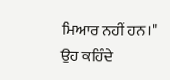ਮਿਆਰ ਨਹੀਂ ਹਨ।"
ਉਹ ਕਹਿੰਦੇ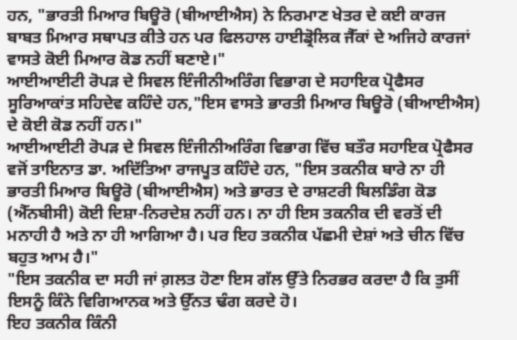ਹਨ, "ਭਾਰਤੀ ਮਿਆਰ ਬਿਊਰੋ (ਬੀਆਈਐਸ) ਨੇ ਨਿਰਮਾਣ ਖੇਤਰ ਦੇ ਕਈ ਕਾਰਜ ਬਾਬਤ ਮਿਆਰ ਸਥਾਪਤ ਕੀਤੇ ਹਨ ਪਰ ਫਿਲਹਾਲ ਹਾਈਡ੍ਰੋਲਿਕ ਜੈੱਕਾਂ ਦੇ ਅਜਿਹੇ ਕਾਰਜਾਂ ਵਾਸਤੇ ਕੋਈ ਮਿਆਰ ਕੋਡ ਨਹੀਂ ਬਣਾਏ।"
ਆਈਆਈਟੀ ਰੋਪੜ ਦੇ ਸਿਵਲ ਇੰਜੀਨੀਅਰਿੰਗ ਵਿਭਾਗ ਦੇ ਸਹਾਇਕ ਪ੍ਰੋਫੈਸਰ ਸੂਰਿਆਕਾਂਤ ਸਹਿਦੇਵ ਕਹਿੰਦੇ ਹਨ,"ਇਸ ਵਾਸਤੇ ਭਾਰਤੀ ਮਿਆਰ ਬਿਊਰੋ (ਬੀਆਈਐਸ) ਦੇ ਕੋਈ ਕੋਡ ਨਹੀਂ ਹਨ।"
ਆਈਆਈਟੀ ਰੋਪੜ ਦੇ ਸਿਵਲ ਇੰਜੀਨੀਅਰਿੰਗ ਵਿਭਾਗ ਵਿੱਚ ਬਤੌਰ ਸਹਾਇਕ ਪ੍ਰੋਫੈਸਰ ਵਜੋਂ ਤਾਇਨਾਤ ਡਾ. ਅਦਿੱਤਿਆ ਰਾਜਪੂਤ ਕਹਿੰਦੇ ਹਨ, "ਇਸ ਤਕਨੀਕ ਬਾਰੇ ਨਾ ਹੀ ਭਾਰਤੀ ਮਿਆਰ ਬਿਊਰੋ (ਬੀਆਈਐਸ) ਅਤੇ ਭਾਰਤ ਦੇ ਰਾਸ਼ਟਰੀ ਬਿਲਡਿੰਗ ਕੋਡ (ਐੱਨਬੀਸੀ) ਕੋਈ ਦਿਸ਼ਾ-ਨਿਰਦੇਸ਼ ਨਹੀਂ ਹਨ। ਨਾ ਹੀ ਇਸ ਤਕਨੀਕ ਦੀ ਵਰਤੋਂ ਦੀ ਮਨਾਹੀ ਹੈ ਅਤੇ ਨਾ ਹੀ ਆਗਿਆ ਹੈ। ਪਰ ਇਹ ਤਕਨੀਕ ਪੱਛਮੀ ਦੇਸ਼ਾਂ ਅਤੇ ਚੀਨ ਵਿੱਚ ਬਹੁਤ ਆਮ ਹੈ।"
"ਇਸ ਤਕਨੀਕ ਦਾ ਸਹੀ ਜਾਂ ਗ਼ਲਤ ਹੋਣਾ ਇਸ ਗੱਲ ਉੱਤੇ ਨਿਰਭਰ ਕਰਦਾ ਹੈ ਕਿ ਤੁਸੀਂ ਇਸਨੂੰ ਕਿੰਨੇ ਵਿਗਿਆਨਕ ਅਤੇ ਉੱਨਤ ਢੰਗ ਕਰਦੇ ਹੋ।
ਇਹ ਤਕਨੀਕ ਕਿੰਨੀ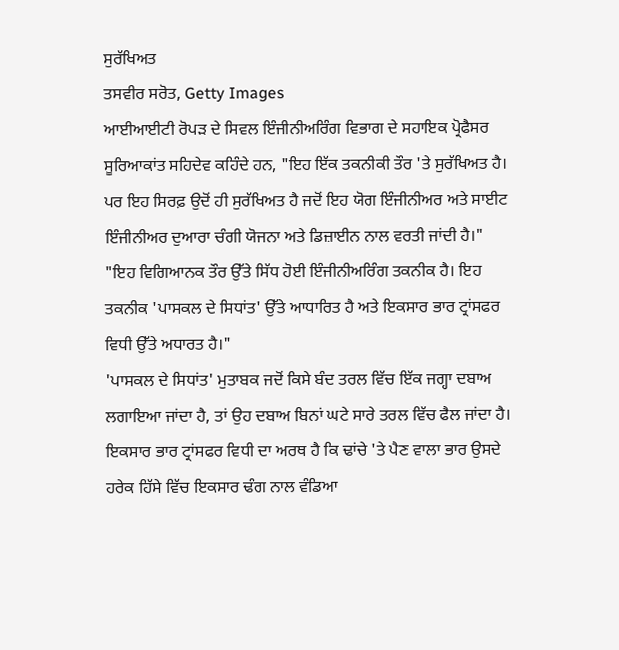ਸੁਰੱਖਿਅਤ
ਤਸਵੀਰ ਸਰੋਤ, Getty Images
ਆਈਆਈਟੀ ਰੋਪੜ ਦੇ ਸਿਵਲ ਇੰਜੀਨੀਅਰਿੰਗ ਵਿਭਾਗ ਦੇ ਸਹਾਇਕ ਪ੍ਰੋਫੈਸਰ ਸੂਰਿਆਕਾਂਤ ਸਹਿਦੇਵ ਕਹਿੰਦੇ ਹਨ, "ਇਹ ਇੱਕ ਤਕਨੀਕੀ ਤੌਰ 'ਤੇ ਸੁਰੱਖਿਅਤ ਹੈ। ਪਰ ਇਹ ਸਿਰਫ਼ ਉਦੋਂ ਹੀ ਸੁਰੱਖਿਅਤ ਹੈ ਜਦੋਂ ਇਹ ਯੋਗ ਇੰਜੀਨੀਅਰ ਅਤੇ ਸਾਈਟ ਇੰਜੀਨੀਅਰ ਦੁਆਰਾ ਚੰਗੀ ਯੋਜਨਾ ਅਤੇ ਡਿਜ਼ਾਈਨ ਨਾਲ ਵਰਤੀ ਜਾਂਦੀ ਹੈ।"
"ਇਹ ਵਿਗਿਆਨਕ ਤੌਰ ਉੱਤੇ ਸਿੱਧ ਹੋਈ ਇੰਜੀਨੀਅਰਿੰਗ ਤਕਨੀਕ ਹੈ। ਇਹ ਤਕਨੀਕ 'ਪਾਸਕਲ ਦੇ ਸਿਧਾਂਤ' ਉੱਤੇ ਆਧਾਰਿਤ ਹੈ ਅਤੇ ਇਕਸਾਰ ਭਾਰ ਟ੍ਰਾਂਸਫਰ ਵਿਧੀ ਉੱਤੇ ਅਧਾਰਤ ਹੈ।"
'ਪਾਸਕਲ ਦੇ ਸਿਧਾਂਤ' ਮੁਤਾਬਕ ਜਦੋਂ ਕਿਸੇ ਬੰਦ ਤਰਲ ਵਿੱਚ ਇੱਕ ਜਗ੍ਹਾ ਦਬਾਅ ਲਗਾਇਆ ਜਾਂਦਾ ਹੈ, ਤਾਂ ਉਹ ਦਬਾਅ ਬਿਨਾਂ ਘਟੇ ਸਾਰੇ ਤਰਲ ਵਿੱਚ ਫੈਲ ਜਾਂਦਾ ਹੈ।
ਇਕਸਾਰ ਭਾਰ ਟ੍ਰਾਂਸਫਰ ਵਿਧੀ ਦਾ ਅਰਥ ਹੈ ਕਿ ਢਾਂਚੇ 'ਤੇ ਪੈਣ ਵਾਲਾ ਭਾਰ ਉਸਦੇ ਹਰੇਕ ਹਿੱਸੇ ਵਿੱਚ ਇਕਸਾਰ ਢੰਗ ਨਾਲ ਵੰਡਿਆ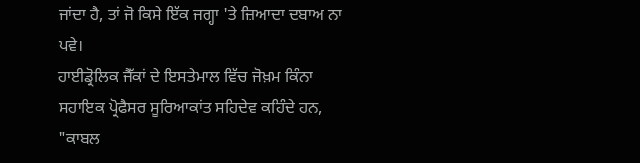ਜਾਂਦਾ ਹੈ, ਤਾਂ ਜੋ ਕਿਸੇ ਇੱਕ ਜਗ੍ਹਾ 'ਤੇ ਜ਼ਿਆਦਾ ਦਬਾਅ ਨਾ ਪਵੇ।
ਹਾਈਡ੍ਰੋਲਿਕ ਜੈੱਕਾਂ ਦੇ ਇਸਤੇਮਾਲ ਵਿੱਚ ਜੋਖ਼ਮ ਕਿੰਨਾ
ਸਹਾਇਕ ਪ੍ਰੋਫੈਸਰ ਸੂਰਿਆਕਾਂਤ ਸਹਿਦੇਵ ਕਹਿੰਦੇ ਹਨ, "ਕਾਬਲ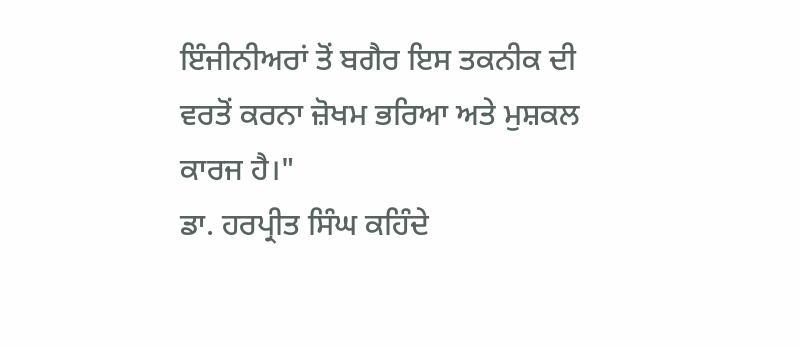ਇੰਜੀਨੀਅਰਾਂ ਤੋਂ ਬਗੈਰ ਇਸ ਤਕਨੀਕ ਦੀ ਵਰਤੋਂ ਕਰਨਾ ਜ਼ੋਖਮ ਭਰਿਆ ਅਤੇ ਮੁਸ਼ਕਲ ਕਾਰਜ ਹੈ।"
ਡਾ. ਹਰਪ੍ਰੀਤ ਸਿੰਘ ਕਹਿੰਦੇ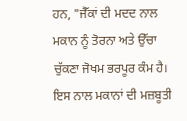ਹਨ, "ਜੈੱਕਾਂ ਦੀ ਮਦਦ ਨਾਲ ਮਕਾਨ ਨੂੰ ਤੋਰਨਾ ਅਤੇ ਉੱਚਾ ਚੁੱਕਣਾ ਜੋਖਮ ਭਰਪੂਰ ਕੰਮ ਹੈ। ਇਸ ਨਾਲ ਮਕਾਨਾਂ ਦੀ ਮਜ਼ਬੂਤੀ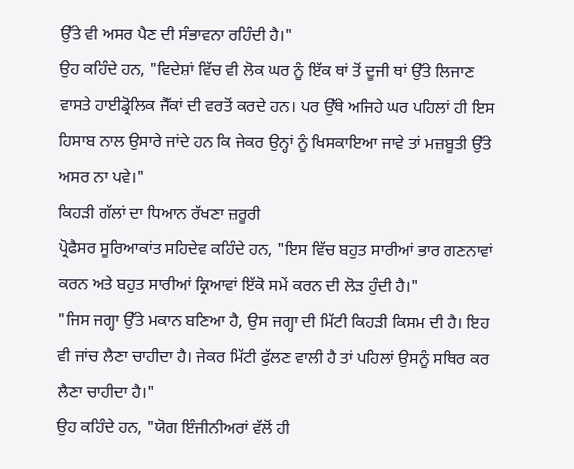ਉੱਤੇ ਵੀ ਅਸਰ ਪੈਣ ਦੀ ਸੰਭਾਵਨਾ ਰਹਿੰਦੀ ਹੈ।"
ਉਹ ਕਹਿੰਦੇ ਹਨ, "ਵਿਦੇਸ਼ਾਂ ਵਿੱਚ ਵੀ ਲੋਕ ਘਰ ਨੂੰ ਇੱਕ ਥਾਂ ਤੋਂ ਦੂਜੀ ਥਾਂ ਉੱਤੇ ਲਿਜਾਣ ਵਾਸਤੇ ਹਾਈਡ੍ਰੋਲਿਕ ਜੈੱਕਾਂ ਦੀ ਵਰਤੋਂ ਕਰਦੇ ਹਨ। ਪਰ ਉੱਥੇ ਅਜਿਹੇ ਘਰ ਪਹਿਲਾਂ ਹੀ ਇਸ ਹਿਸਾਬ ਨਾਲ ਉਸਾਰੇ ਜਾਂਦੇ ਹਨ ਕਿ ਜੇਕਰ ਉਨ੍ਹਾਂ ਨੂੰ ਖਿਸਕਾਇਆ ਜਾਵੇ ਤਾਂ ਮਜ਼ਬੂਤੀ ਉੱਤੇ ਅਸਰ ਨਾ ਪਵੇ।"
ਕਿਹੜੀ ਗੱਲਾਂ ਦਾ ਧਿਆਨ ਰੱਖਣਾ ਜ਼ਰੂਰੀ
ਪ੍ਰੋਫੈਸਰ ਸੂਰਿਆਕਾਂਤ ਸਹਿਦੇਵ ਕਹਿੰਦੇ ਹਨ, "ਇਸ ਵਿੱਚ ਬਹੁਤ ਸਾਰੀਆਂ ਭਾਰ ਗਣਨਾਵਾਂ ਕਰਨ ਅਤੇ ਬਹੁਤ ਸਾਰੀਆਂ ਕ੍ਰਿਆਵਾਂ ਇੱਕੋ ਸਮੇਂ ਕਰਨ ਦੀ ਲੋੜ ਹੁੰਦੀ ਹੈ।"
"ਜਿਸ ਜਗ੍ਹਾ ਉੱਤੇ ਮਕਾਨ ਬਣਿਆ ਹੈ, ਉਸ ਜਗ੍ਹਾ ਦੀ ਮਿੱਟੀ ਕਿਹੜੀ ਕਿਸਮ ਦੀ ਹੈ। ਇਹ ਵੀ ਜਾਂਚ ਲੈਣਾ ਚਾਹੀਦਾ ਹੈ। ਜੇਕਰ ਮਿੱਟੀ ਫੁੱਲਣ ਵਾਲੀ ਹੈ ਤਾਂ ਪਹਿਲਾਂ ਉਸਨੂੰ ਸਥਿਰ ਕਰ ਲੈਣਾ ਚਾਹੀਦਾ ਹੈ।"
ਉਹ ਕਹਿੰਦੇ ਹਨ, "ਯੋਗ ਇੰਜੀਨੀਅਰਾਂ ਵੱਲੋਂ ਹੀ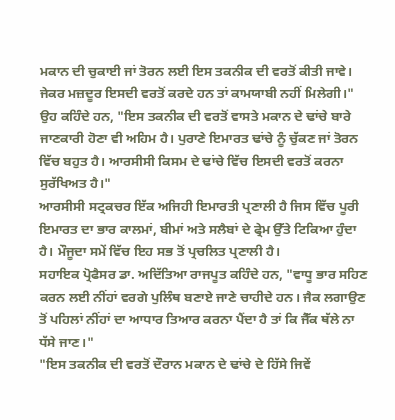ਮਕਾਨ ਦੀ ਚੁਕਾਈ ਜਾਂ ਤੋਰਨ ਲਈ ਇਸ ਤਕਨੀਕ ਦੀ ਵਰਤੋਂ ਕੀਤੀ ਜਾਵੇ। ਜੇਕਰ ਮਜ਼ਦੂਰ ਇਸਦੀ ਵਰਤੋਂ ਕਰਦੇ ਹਨ ਤਾਂ ਕਾਮਯਾਬੀ ਨਹੀਂ ਮਿਲੇਗੀ।"
ਉਹ ਕਹਿੰਦੇ ਹਨ, "ਇਸ ਤਕਨੀਕ ਦੀ ਵਰਤੋਂ ਵਾਸਤੇ ਮਕਾਨ ਦੇ ਢਾਂਚੇ ਬਾਰੇ ਜਾਣਕਾਰੀ ਹੋਣਾ ਵੀ ਅਹਿਮ ਹੈ। ਪੁਰਾਣੇ ਇਮਾਰਤ ਢਾਂਚੇ ਨੂੰ ਚੁੱਕਣ ਜਾਂ ਤੋਰਨ ਵਿੱਚ ਬਹੁਤ ਹੈ। ਆਰਸੀਸੀ ਕਿਸਮ ਦੇ ਢਾਂਚੇ ਵਿੱਚ ਇਸਦੀ ਵਰਤੋਂ ਕਰਨਾ ਸੁਰੱਖਿਅਤ ਹੈ।"
ਆਰਸੀਸੀ ਸਟ੍ਰਕਚਰ ਇੱਕ ਅਜਿਹੀ ਇਮਾਰਤੀ ਪ੍ਰਣਾਲੀ ਹੈ ਜਿਸ ਵਿੱਚ ਪੂਰੀ ਇਮਾਰਤ ਦਾ ਭਾਰ ਕਾਲਮਾਂ, ਬੀਮਾਂ ਅਤੇ ਸਲੈਬਾਂ ਦੇ ਫ੍ਰੇਮ ਉੱਤੇ ਟਿਕਿਆ ਹੁੰਦਾ ਹੈ। ਮੌਜੂਦਾ ਸਮੇਂ ਵਿੱਚ ਇਹ ਸਭ ਤੋਂ ਪ੍ਰਚਲਿਤ ਪ੍ਰਣਾਲੀ ਹੈ।
ਸਹਾਇਕ ਪ੍ਰੋਫੈਸਰ ਡਾ. ਅਦਿੱਤਿਆ ਰਾਜਪੂਤ ਕਹਿੰਦੇ ਹਨ, "ਵਾਧੂ ਭਾਰ ਸਹਿਣ ਕਰਨ ਲਈ ਨੀਂਹਾਂ ਵਰਗੇ ਪੁਲਿੰਥ ਬਣਾਏ ਜਾਣੇ ਚਾਹੀਦੇ ਹਨ। ਜੈਕ ਲਗਾਉਣ ਤੋਂ ਪਹਿਲਾਂ ਨੀਂਹਾਂ ਦਾ ਆਧਾਰ ਤਿਆਰ ਕਰਨਾ ਪੈਂਦਾ ਹੈ ਤਾਂ ਕਿ ਜੈੱਕ ਥੱਲੇ ਨਾ ਧੱਸੇ ਜਾਣ।"
"ਇਸ ਤਕਨੀਕ ਦੀ ਵਰਤੋਂ ਦੌਰਾਨ ਮਕਾਨ ਦੇ ਢਾਂਚੇ ਦੇ ਹਿੱਸੇ ਜਿਵੇਂ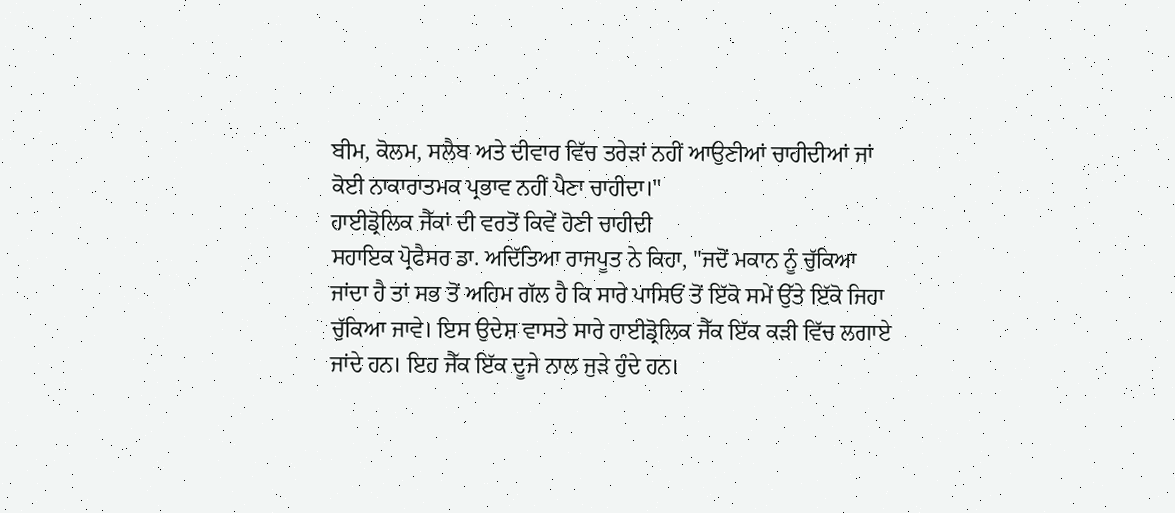ਬੀਮ, ਕੋਲਮ, ਸਲੈਬ ਅਤੇ ਦੀਵਾਰ ਵਿੱਚ ਤਰੇੜਾਂ ਨਹੀਂ ਆਉਣੀਆਂ ਚਾਹੀਦੀਆਂ ਜਾਂ ਕੋਈ ਨਾਕਾਰਾਤਮਕ ਪ੍ਰਭਾਵ ਨਹੀਂ ਪੈਣਾ ਚਾਹੀਦਾ।"
ਹਾਈਡ੍ਰੋਲਿਕ ਜੈੱਕਾਂ ਦੀ ਵਰਤੋਂ ਕਿਵੇਂ ਹੋਣੀ ਚਾਹੀਦੀ
ਸਹਾਇਕ ਪ੍ਰੋਫੈਸਰ ਡਾ. ਅਦਿੱਤਿਆ ਰਾਜਪੂਤ ਨੇ ਕਿਹਾ, "ਜਦੋਂ ਮਕਾਨ ਨੂੰ ਚੁੱਕਿਆ ਜਾਂਦਾ ਹੈ ਤਾਂ ਸਭ ਤੋਂ ਅਹਿਮ ਗੱਲ ਹੈ ਕਿ ਸਾਰੇ ਪਾਸਿਓਂ ਤੋਂ ਇੱਕੋ ਸਮੇਂ ਉੱਤੇ ਇੱਕੋ ਜਿਹਾ ਚੁੱਕਿਆ ਜਾਵੇ। ਇਸ ਉਦੇਸ਼ ਵਾਸਤੇ ਸਾਰੇ ਹਾਈਡ੍ਰੋਲਿਕ ਜੈੱਕ ਇੱਕ ਕੜੀ ਵਿੱਚ ਲਗਾਏ ਜਾਂਦੇ ਹਨ। ਇਹ ਜੈੱਕ ਇੱਕ ਦੂਜੇ ਨਾਲ ਜੁੜੇ ਹੁੰਦੇ ਹਨ।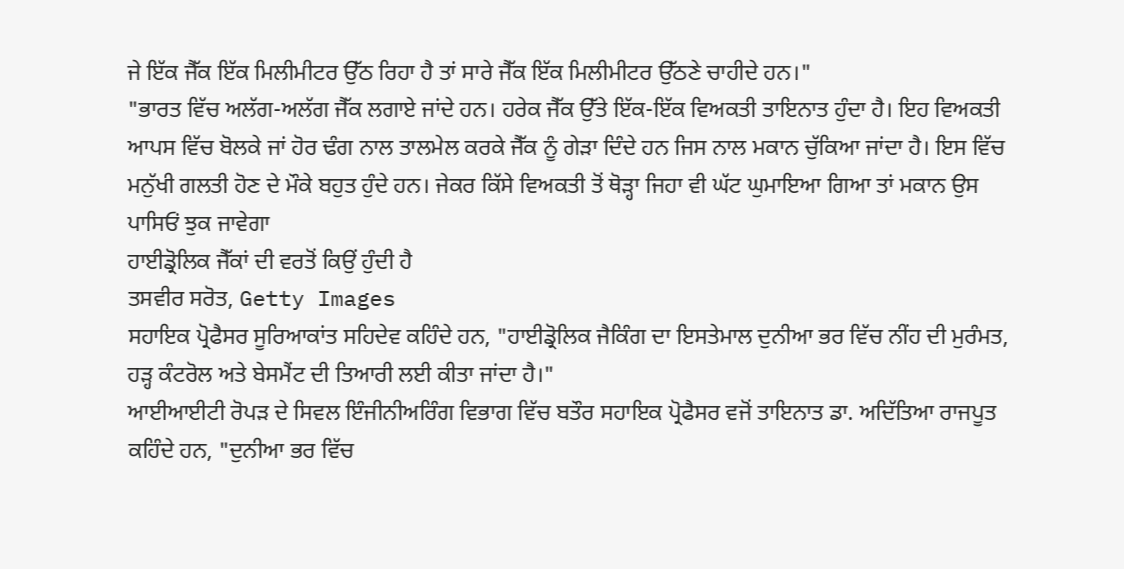ਜੇ ਇੱਕ ਜੈੱਕ ਇੱਕ ਮਿਲੀਮੀਟਰ ਉੱਠ ਰਿਹਾ ਹੈ ਤਾਂ ਸਾਰੇ ਜੈੱਕ ਇੱਕ ਮਿਲੀਮੀਟਰ ਉੱਠਣੇ ਚਾਹੀਦੇ ਹਨ।"
"ਭਾਰਤ ਵਿੱਚ ਅਲੱਗ-ਅਲੱਗ ਜੈੱਕ ਲਗਾਏ ਜਾਂਦੇ ਹਨ। ਹਰੇਕ ਜੈੱਕ ਉੱਤੇ ਇੱਕ-ਇੱਕ ਵਿਅਕਤੀ ਤਾਇਨਾਤ ਹੁੰਦਾ ਹੈ। ਇਹ ਵਿਅਕਤੀ ਆਪਸ ਵਿੱਚ ਬੋਲਕੇ ਜਾਂ ਹੋਰ ਢੰਗ ਨਾਲ ਤਾਲਮੇਲ ਕਰਕੇ ਜੈੱਕ ਨੂੰ ਗੇੜਾ ਦਿੰਦੇ ਹਨ ਜਿਸ ਨਾਲ ਮਕਾਨ ਚੁੱਕਿਆ ਜਾਂਦਾ ਹੈ। ਇਸ ਵਿੱਚ ਮਨੁੱਖੀ ਗਲਤੀ ਹੋਣ ਦੇ ਮੌਕੇ ਬਹੁਤ ਹੁੰਦੇ ਹਨ। ਜੇਕਰ ਕਿੱਸੇ ਵਿਅਕਤੀ ਤੋਂ ਥੋੜ੍ਹਾ ਜਿਹਾ ਵੀ ਘੱਟ ਘੁਮਾਇਆ ਗਿਆ ਤਾਂ ਮਕਾਨ ਉਸ ਪਾਸਿਓਂ ਝੁਕ ਜਾਵੇਗਾ
ਹਾਈਡ੍ਰੋਲਿਕ ਜੈੱਕਾਂ ਦੀ ਵਰਤੋਂ ਕਿਉਂ ਹੁੰਦੀ ਹੈ
ਤਸਵੀਰ ਸਰੋਤ, Getty Images
ਸਹਾਇਕ ਪ੍ਰੋਫੈਸਰ ਸੂਰਿਆਕਾਂਤ ਸਹਿਦੇਵ ਕਹਿੰਦੇ ਹਨ, "ਹਾਈਡ੍ਰੋਲਿਕ ਜੈਕਿੰਗ ਦਾ ਇਸਤੇਮਾਲ ਦੁਨੀਆ ਭਰ ਵਿੱਚ ਨੀਂਹ ਦੀ ਮੁਰੰਮਤ, ਹੜ੍ਹ ਕੰਟਰੋਲ ਅਤੇ ਬੇਸਮੈਂਟ ਦੀ ਤਿਆਰੀ ਲਈ ਕੀਤਾ ਜਾਂਦਾ ਹੈ।"
ਆਈਆਈਟੀ ਰੋਪੜ ਦੇ ਸਿਵਲ ਇੰਜੀਨੀਅਰਿੰਗ ਵਿਭਾਗ ਵਿੱਚ ਬਤੌਰ ਸਹਾਇਕ ਪ੍ਰੋਫੈਸਰ ਵਜੋਂ ਤਾਇਨਾਤ ਡਾ. ਅਦਿੱਤਿਆ ਰਾਜਪੂਤ ਕਹਿੰਦੇ ਹਨ, "ਦੁਨੀਆ ਭਰ ਵਿੱਚ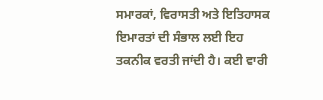ਸਮਾਰਕਾਂ, ਵਿਰਾਸਤੀ ਅਤੇ ਇਤਿਹਾਸਕ ਇਮਾਰਤਾਂ ਦੀ ਸੰਭਾਲ ਲਈ ਇਹ ਤਕਨੀਕ ਵਰਤੀ ਜਾਂਦੀ ਹੈ। ਕਈ ਵਾਰੀ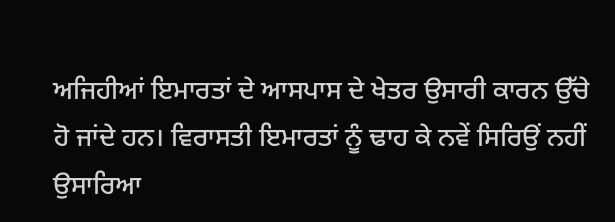ਅਜਿਹੀਆਂ ਇਮਾਰਤਾਂ ਦੇ ਆਸਪਾਸ ਦੇ ਖੇਤਰ ਉਸਾਰੀ ਕਾਰਨ ਉੱਚੇ ਹੋ ਜਾਂਦੇ ਹਨ। ਵਿਰਾਸਤੀ ਇਮਾਰਤਾਂ ਨੂੰ ਢਾਹ ਕੇ ਨਵੇਂ ਸਿਰਿਉਂ ਨਹੀਂ ਉਸਾਰਿਆ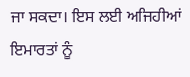ਜਾ ਸਕਦਾ। ਇਸ ਲਈ ਅਜਿਹੀਆਂ ਇਮਾਰਤਾਂ ਨੂੰ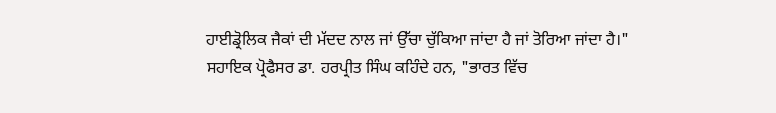ਹਾਈਡ੍ਰੋਲਿਕ ਜੈਕਾਂ ਦੀ ਮੱਦਦ ਨਾਲ ਜਾਂ ਉੱਚਾ ਚੁੱਕਿਆ ਜਾਂਦਾ ਹੈ ਜਾਂ ਤੋਰਿਆ ਜਾਂਦਾ ਹੈ।"
ਸਹਾਇਕ ਪ੍ਰੋਫੈਸਰ ਡਾ. ਹਰਪ੍ਰੀਤ ਸਿੰਘ ਕਹਿੰਦੇ ਹਨ, "ਭਾਰਤ ਵਿੱਚ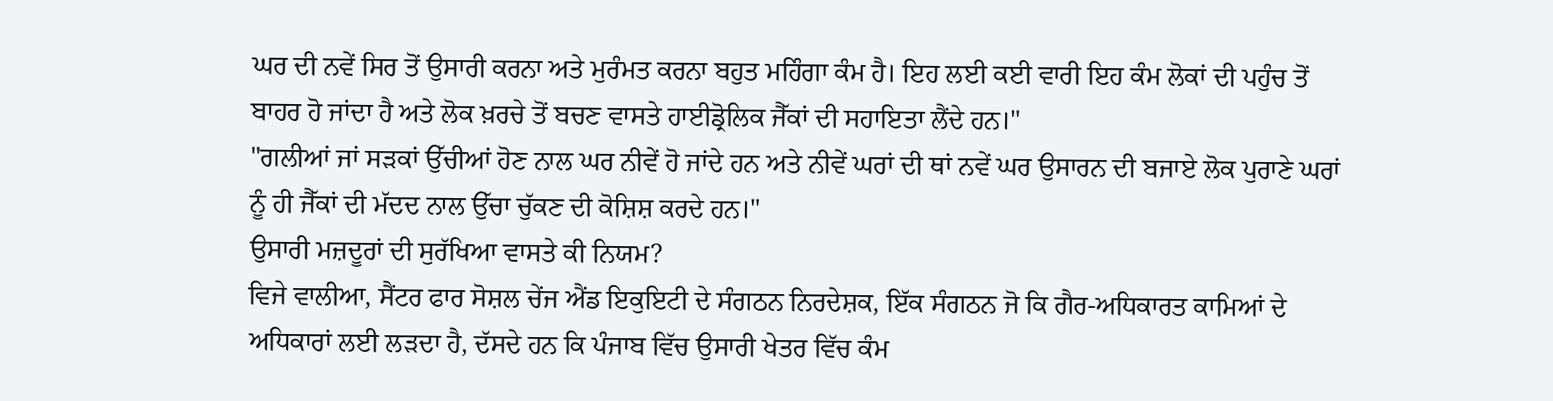ਘਰ ਦੀ ਨਵੇਂ ਸਿਰ ਤੋਂ ਉਸਾਰੀ ਕਰਨਾ ਅਤੇ ਮੁਰੰਮਤ ਕਰਨਾ ਬਹੁਤ ਮਹਿੰਗਾ ਕੰਮ ਹੈ। ਇਹ ਲਈ ਕਈ ਵਾਰੀ ਇਹ ਕੰਮ ਲੋਕਾਂ ਦੀ ਪਹੁੰਚ ਤੋਂ ਬਾਹਰ ਹੋ ਜਾਂਦਾ ਹੈ ਅਤੇ ਲੋਕ ਖ਼ਰਚੇ ਤੋਂ ਬਚਣ ਵਾਸਤੇ ਹਾਈਡ੍ਰੋਲਿਕ ਜੈੱਕਾਂ ਦੀ ਸਹਾਇਤਾ ਲੈਂਦੇ ਹਨ।"
"ਗਲੀਆਂ ਜਾਂ ਸੜਕਾਂ ਉੱਚੀਆਂ ਹੋਣ ਨਾਲ ਘਰ ਨੀਵੇਂ ਹੋ ਜਾਂਦੇ ਹਨ ਅਤੇ ਨੀਵੇਂ ਘਰਾਂ ਦੀ ਥਾਂ ਨਵੇਂ ਘਰ ਉਸਾਰਨ ਦੀ ਬਜਾਏ ਲੋਕ ਪੁਰਾਣੇ ਘਰਾਂ ਨੂੰ ਹੀ ਜੈੱਕਾਂ ਦੀ ਮੱਦਦ ਨਾਲ ਉੱਚਾ ਚੁੱਕਣ ਦੀ ਕੋਸ਼ਿਸ਼ ਕਰਦੇ ਹਨ।"
ਉਸਾਰੀ ਮਜ਼ਦੂਰਾਂ ਦੀ ਸੁਰੱਖਿਆ ਵਾਸਤੇ ਕੀ ਨਿਯਮ?
ਵਿਜੇ ਵਾਲੀਆ, ਸੈਂਟਰ ਫਾਰ ਸੋਸ਼ਲ ਚੇਂਜ ਐਂਡ ਇਕੁਇਟੀ ਦੇ ਸੰਗਠਨ ਨਿਰਦੇਸ਼ਕ, ਇੱਕ ਸੰਗਠਨ ਜੋ ਕਿ ਗੈਰ-ਅਧਿਕਾਰਤ ਕਾਮਿਆਂ ਦੇ ਅਧਿਕਾਰਾਂ ਲਈ ਲੜਦਾ ਹੈ, ਦੱਸਦੇ ਹਨ ਕਿ ਪੰਜਾਬ ਵਿੱਚ ਉਸਾਰੀ ਖੇਤਰ ਵਿੱਚ ਕੰਮ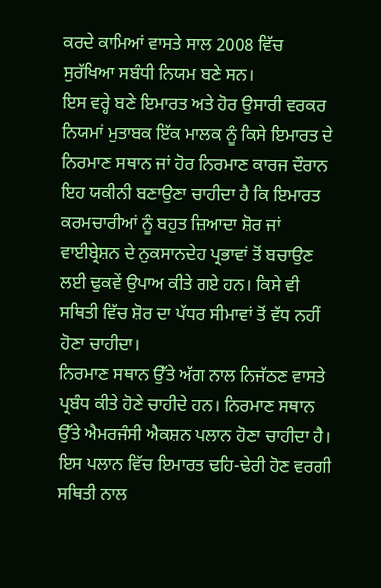ਕਰਦੇ ਕਾਮਿਆਂ ਵਾਸਤੇ ਸਾਲ 2008 ਵਿੱਚ ਸੁਰੱਖਿਆ ਸਬੰਧੀ ਨਿਯਮ ਬਣੇ ਸਨ।
ਇਸ ਵਰ੍ਹੇ ਬਣੇ ਇਮਾਰਤ ਅਤੇ ਹੋਰ ਉਸਾਰੀ ਵਰਕਰ ਨਿਯਮਾਂ ਮੁਤਾਬਕ ਇੱਕ ਮਾਲਕ ਨੂੰ ਕਿਸੇ ਇਮਾਰਤ ਦੇ ਨਿਰਮਾਣ ਸਥਾਨ ਜਾਂ ਹੋਰ ਨਿਰਮਾਣ ਕਾਰਜ ਦੌਰਾਨ ਇਹ ਯਕੀਨੀ ਬਣਾਉਣਾ ਚਾਹੀਦਾ ਹੈ ਕਿ ਇਮਾਰਤ ਕਰਮਚਾਰੀਆਂ ਨੂੰ ਬਹੁਤ ਜ਼ਿਆਦਾ ਸ਼ੋਰ ਜਾਂ ਵਾਈਬ੍ਰੇਸ਼ਨ ਦੇ ਨੁਕਸਾਨਦੇਹ ਪ੍ਰਭਾਵਾਂ ਤੋਂ ਬਚਾਉਣ ਲਈ ਢੁਕਵੇਂ ਉਪਾਅ ਕੀਤੇ ਗਏ ਹਨ। ਕਿਸੇ ਵੀ ਸਥਿਤੀ ਵਿੱਚ ਸ਼ੋਰ ਦਾ ਪੱਧਰ ਸੀਮਾਵਾਂ ਤੋਂ ਵੱਧ ਨਹੀਂ ਹੋਣਾ ਚਾਹੀਦਾ।
ਨਿਰਮਾਣ ਸਥਾਨ ਉੱਤੇ ਅੱਗ ਨਾਲ ਨਿਜੱਠਣ ਵਾਸਤੇ ਪ੍ਰਬੰਧ ਕੀਤੇ ਹੋਣੇ ਚਾਹੀਦੇ ਹਨ। ਨਿਰਮਾਣ ਸਥਾਨ ਉੱਤੇ ਐਮਰਜੰਸੀ ਐਕਸ਼ਨ ਪਲਾਨ ਹੋਣਾ ਚਾਹੀਦਾ ਹੈ। ਇਸ ਪਲਾਨ ਵਿੱਚ ਇਮਾਰਤ ਢਹਿ-ਢੇਰੀ ਹੋਣ ਵਰਗੀ ਸਥਿਤੀ ਨਾਲ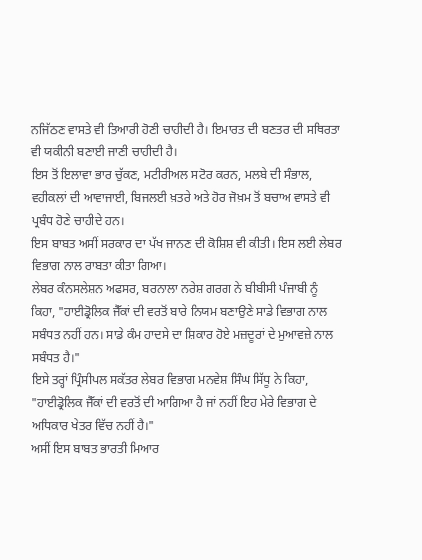ਨਜਿੱਠਣ ਵਾਸਤੇ ਵੀ ਤਿਆਰੀ ਹੋਣੀ ਚਾਹੀਦੀ ਹੈ। ਇਮਾਰਤ ਦੀ ਬਣਤਰ ਦੀ ਸਥਿਰਤਾ ਵੀ ਯਕੀਨੀ ਬਣਾਈ ਜਾਣੀ ਚਾਹੀਦੀ ਹੈ।
ਇਸ ਤੋਂ ਇਲਾਵਾ ਭਾਰ ਚੁੱਕਣ, ਮਟੀਰੀਅਲ ਸਟੋਰ ਕਰਨ, ਮਲਬੇ ਦੀ ਸੰਭਾਲ, ਵਹੀਕਲਾਂ ਦੀ ਆਵਾਜਾਈ, ਬਿਜਲਈ ਖ਼ਤਰੇ ਅਤੇ ਹੋਰ ਜੋਖ਼ਮ ਤੋਂ ਬਚਾਅ ਵਾਸਤੇ ਵੀ ਪ੍ਰਬੰਧ ਹੋਣੇ ਚਾਹੀਦੇ ਹਨ।
ਇਸ ਬਾਬਤ ਅਸੀਂ ਸਰਕਾਰ ਦਾ ਪੱਖ ਜਾਨਣ ਦੀ ਕੋਸ਼ਿਸ਼ ਵੀ ਕੀਤੀ। ਇਸ ਲਈ ਲੇਬਰ ਵਿਭਾਗ ਨਾਲ ਰਾਬਤਾ ਕੀਤਾ ਗਿਆ।
ਲੇਬਰ ਕੰਨਸਲੇਸ਼ਨ ਅਫਸਰ, ਬਰਨਾਲਾ ਨਰੇਸ਼ ਗਰਗ ਨੇ ਬੀਬੀਸੀ ਪੰਜਾਬੀ ਨੂੰ ਕਿਹਾ, "ਹਾਈਡ੍ਰੋਲਿਕ ਜੈੱਕਾਂ ਦੀ ਵਰਤੋਂ ਬਾਰੇ ਨਿਯਮ ਬਣਾਉਣੇ ਸਾਡੇ ਵਿਭਾਗ ਨਾਲ ਸਬੰਧਤ ਨਹੀਂ ਹਨ। ਸਾਡੇ ਕੰਮ ਹਾਦਸੇ ਦਾ ਸ਼ਿਕਾਰ ਹੋਏ ਮਜ਼ਦੂਰਾਂ ਦੇ ਮੁਆਵਜ਼ੇ ਨਾਲ ਸਬੰਧਤ ਹੈ।"
ਇਸੇ ਤਰ੍ਹਾਂ ਪ੍ਰਿੰਸੀਪਲ ਸਕੱਤਰ ਲੇਬਰ ਵਿਭਾਗ ਮਨਵੇਸ਼ ਸਿੰਘ ਸਿੱਧੂ ਨੇ ਕਿਹਾ, "ਹਾਈਡ੍ਰੋਲਿਕ ਜੈੱਕਾਂ ਦੀ ਵਰਤੋਂ ਦੀ ਆਗਿਆ ਹੈ ਜਾਂ ਨਹੀਂ ਇਹ ਮੇਰੇ ਵਿਭਾਗ ਦੇ ਅਧਿਕਾਰ ਖੇਤਰ ਵਿੱਚ ਨਹੀਂ ਹੈ।"
ਅਸੀਂ ਇਸ ਬਾਬਤ ਭਾਰਤੀ ਮਿਆਰ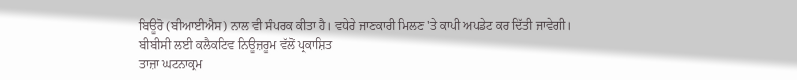ਬਿਊਰੋ (ਬੀਆਈਐਸ) ਨਾਲ ਵੀ ਸੰਪਰਕ ਕੀਤਾ ਹੈ। ਵਧੇਰੇ ਜਾਣਕਾਰੀ ਮਿਲਣ 'ਤੇ ਕਾਪੀ ਅਪਡੇਟ ਕਰ ਦਿੱਤੀ ਜਾਵੇਗੀ।
ਬੀਬੀਸੀ ਲਈ ਕਲੈਕਟਿਵ ਨਿਊਜ਼ਰੂਮ ਵੱਲੋਂ ਪ੍ਰਕਾਸ਼ਿਤ
ਤਾਜ਼ਾ ਘਟਨਾਕ੍ਰਮ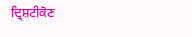ਦ੍ਰਿਸ਼ਟੀਕੋਣ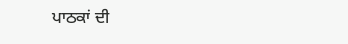ਪਾਠਕਾਂ ਦੀ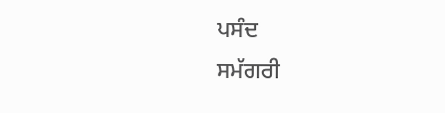ਪਸੰਦ
ਸਮੱਗਰੀ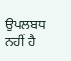ਉਪਲਬਧ ਨਹੀਂ ਹੈ